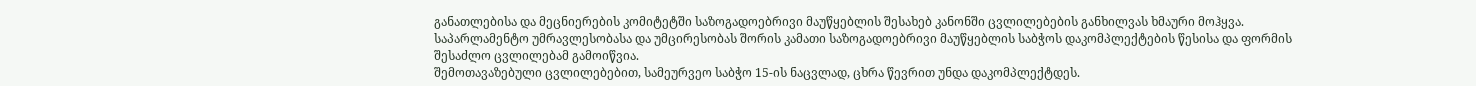განათლებისა და მეცნიერების კომიტეტში საზოგადოებრივი მაუწყებლის შესახებ კანონში ცვლილებების განხილვას ხმაური მოჰყვა. საპარლამენტო უმრავლესობასა და უმცირესობას შორის კამათი საზოგადოებრივი მაუწყებლის საბჭოს დაკომპლექტების წესისა და ფორმის შესაძლო ცვლილებამ გამოიწვია.
შემოთავაზებული ცვლილებებით, სამეურვეო საბჭო 15-ის ნაცვლად, ცხრა წევრით უნდა დაკომპლექტდეს.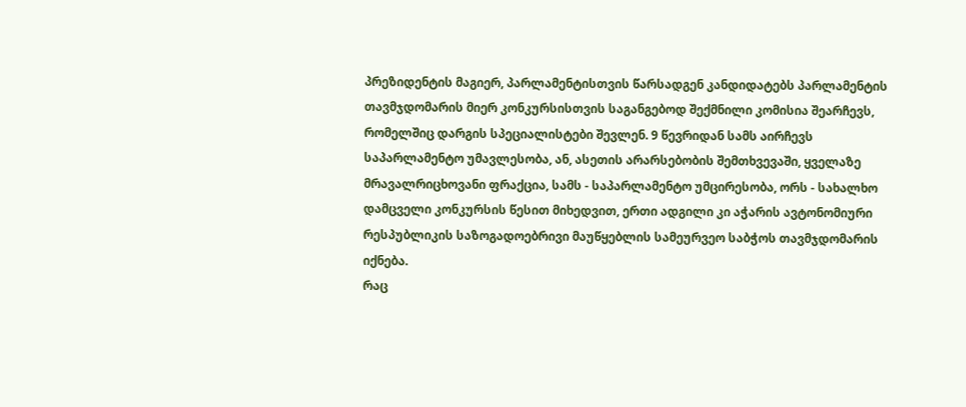პრეზიდენტის მაგიერ, პარლამენტისთვის წარსადგენ კანდიდატებს პარლამენტის თავმჯდომარის მიერ კონკურსისთვის საგანგებოდ შექმნილი კომისია შეარჩევს, რომელშიც დარგის სპეციალისტები შევლენ. 9 წევრიდან სამს აირჩევს საპარლამენტო უმავლესობა, ან, ასეთის არარსებობის შემთხვევაში, ყველაზე მრავალრიცხოვანი ფრაქცია, სამს - საპარლამენტო უმცირესობა, ორს - სახალხო დამცველი კონკურსის წესით მიხედვით, ერთი ადგილი კი აჭარის ავტონომიური რესპუბლიკის საზოგადოებრივი მაუწყებლის სამეურვეო საბჭოს თავმჯდომარის იქნება.
რაც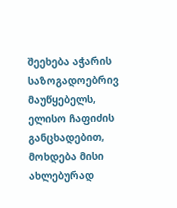შეეხება აჭარის საზოგადოებრივ მაუწყებელს, ელისო ჩაფიძის განცხადებით, მოხდება მისი ახლებურად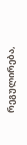რეგულირება,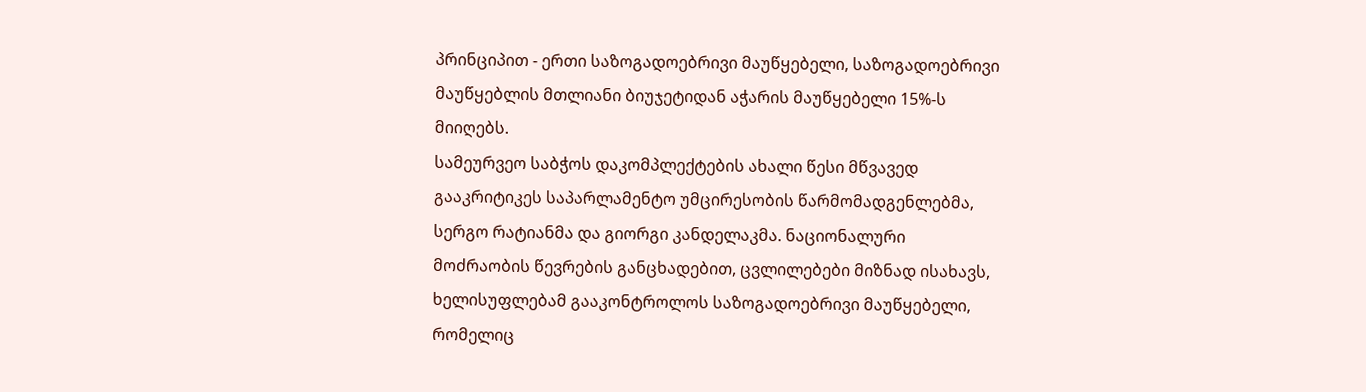პრინციპით - ერთი საზოგადოებრივი მაუწყებელი, საზოგადოებრივი მაუწყებლის მთლიანი ბიუჯეტიდან აჭარის მაუწყებელი 15%-ს მიიღებს.
სამეურვეო საბჭოს დაკომპლექტების ახალი წესი მწვავედ გააკრიტიკეს საპარლამენტო უმცირესობის წარმომადგენლებმა, სერგო რატიანმა და გიორგი კანდელაკმა. ნაციონალური მოძრაობის წევრების განცხადებით, ცვლილებები მიზნად ისახავს, ხელისუფლებამ გააკონტროლოს საზოგადოებრივი მაუწყებელი, რომელიც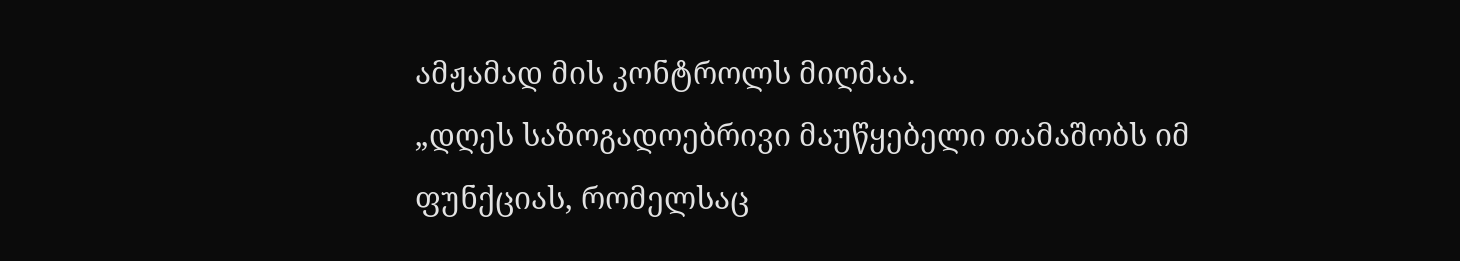ამჟამად მის კონტროლს მიღმაა.
„დღეს საზოგადოებრივი მაუწყებელი თამაშობს იმ ფუნქციას, რომელსაც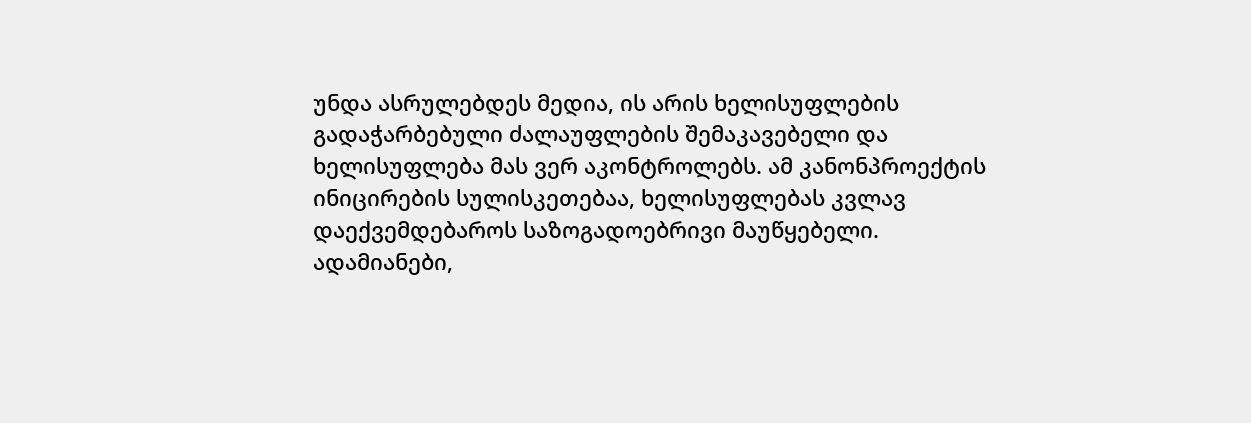უნდა ასრულებდეს მედია, ის არის ხელისუფლების გადაჭარბებული ძალაუფლების შემაკავებელი და ხელისუფლება მას ვერ აკონტროლებს. ამ კანონპროექტის ინიცირების სულისკეთებაა, ხელისუფლებას კვლავ დაექვემდებაროს საზოგადოებრივი მაუწყებელი. ადამიანები,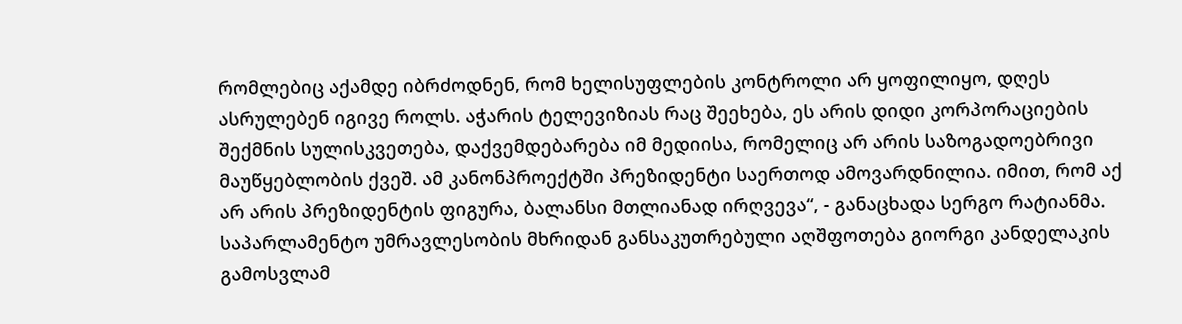რომლებიც აქამდე იბრძოდნენ, რომ ხელისუფლების კონტროლი არ ყოფილიყო, დღეს ასრულებენ იგივე როლს. აჭარის ტელევიზიას რაც შეეხება, ეს არის დიდი კორპორაციების შექმნის სულისკვეთება, დაქვემდებარება იმ მედიისა, რომელიც არ არის საზოგადოებრივი მაუწყებლობის ქვეშ. ამ კანონპროექტში პრეზიდენტი საერთოდ ამოვარდნილია. იმით, რომ აქ არ არის პრეზიდენტის ფიგურა, ბალანსი მთლიანად ირღვევა“, - განაცხადა სერგო რატიანმა.
საპარლამენტო უმრავლესობის მხრიდან განსაკუთრებული აღშფოთება გიორგი კანდელაკის გამოსვლამ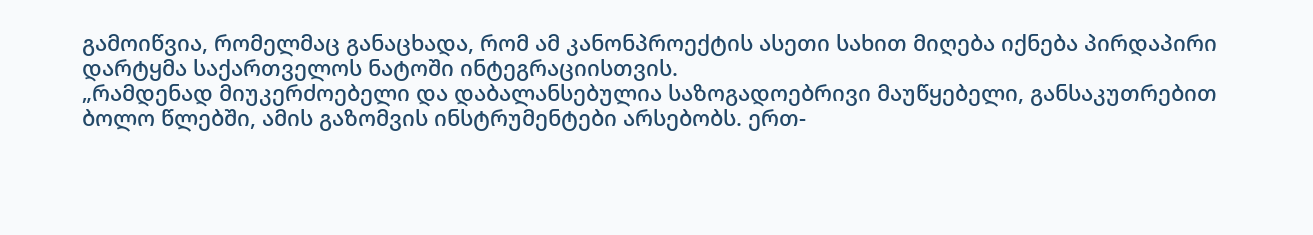გამოიწვია, რომელმაც განაცხადა, რომ ამ კანონპროექტის ასეთი სახით მიღება იქნება პირდაპირი დარტყმა საქართველოს ნატოში ინტეგრაციისთვის.
„რამდენად მიუკერძოებელი და დაბალანსებულია საზოგადოებრივი მაუწყებელი, განსაკუთრებით ბოლო წლებში, ამის გაზომვის ინსტრუმენტები არსებობს. ერთ-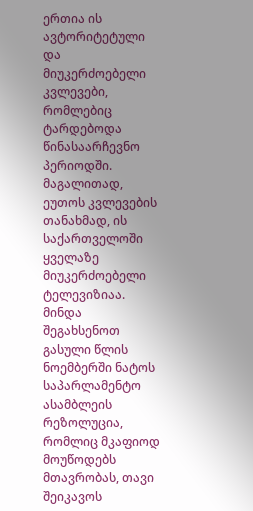ერთია ის ავტორიტეტული და მიუკერძოებელი კვლევები, რომლებიც ტარდებოდა წინასაარჩევნო პერიოდში. მაგალითად, ეუთოს კვლევების თანახმად, ის საქართველოში ყველაზე მიუკერძოებელი ტელევიზიაა. მინდა შეგახსენოთ გასული წლის ნოემბერში ნატოს საპარლამენტო ასამბლეის რეზოლუცია, რომლიც მკაფიოდ მოუწოდებს მთავრობას, თავი შეიკავოს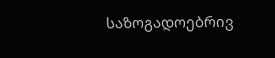საზოგადოებრივ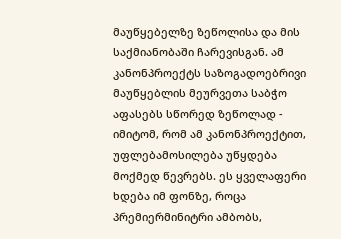მაუწყებელზე ზეწოლისა და მის საქმიანობაში ჩარევისგან. ამ კანონპროექტს საზოგადოებრივი მაუწყებლის მეურვეთა საბჭო აფასებს სწორედ ზეწოლად - იმიტომ, რომ ამ კანონპროექტით, უფლებამოსილება უწყდება მოქმედ წევრებს. ეს ყველაფერი ხდება იმ ფონზე, როცა პრემიერმინიტრი ამბობს,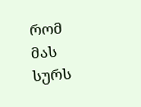რომ მას სურს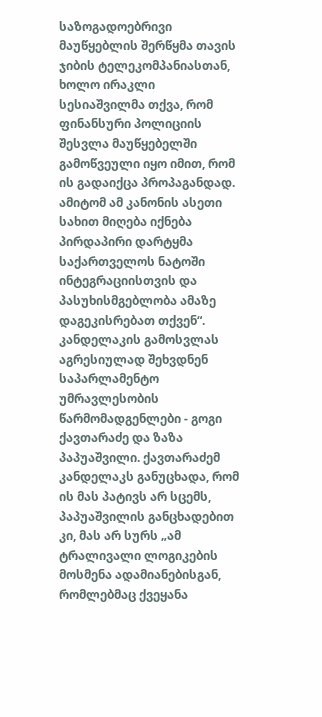საზოგადოებრივი მაუწყებლის შერწყმა თავის ჯიბის ტელეკომპანიასთან, ხოლო ირაკლი სესიაშვილმა თქვა, რომ ფინანსური პოლიციის შესვლა მაუწყებელში გამოწვეული იყო იმით, რომ ის გადაიქცა პროპაგანდად. ამიტომ ამ კანონის ასეთი სახით მიღება იქნება პირდაპირი დარტყმა საქართველოს ნატოში ინტეგრაციისთვის და პასუხისმგებლობა ამაზე დაგეკისრებათ თქვენ“.
კანდელაკის გამოსვლას აგრესიულად შეხვდნენ საპარლამენტო უმრავლესობის წარმომადგენლები - გოგი ქავთარაძე და ზაზა პაპუაშვილი. ქავთარაძემ კანდელაკს განუცხადა, რომ ის მას პატივს არ სცემს, პაპუაშვილის განცხადებით კი, მას არ სურს „ამ ტრალივალი ლოგიკების მოსმენა ადამიანებისგან, რომლებმაც ქვეყანა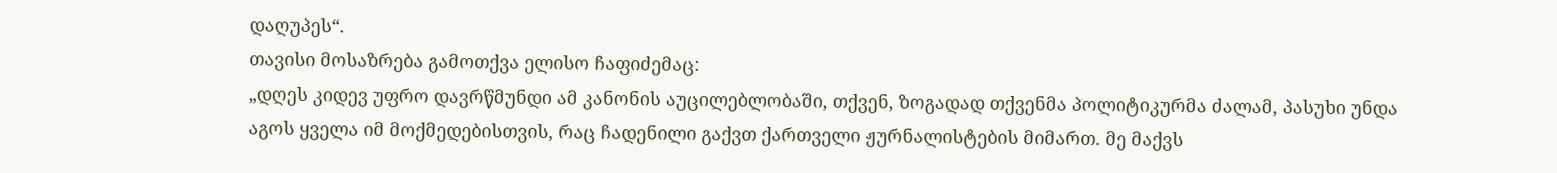დაღუპეს“.
თავისი მოსაზრება გამოთქვა ელისო ჩაფიძემაც:
„დღეს კიდევ უფრო დავრწმუნდი ამ კანონის აუცილებლობაში, თქვენ, ზოგადად თქვენმა პოლიტიკურმა ძალამ, პასუხი უნდა აგოს ყველა იმ მოქმედებისთვის, რაც ჩადენილი გაქვთ ქართველი ჟურნალისტების მიმართ. მე მაქვს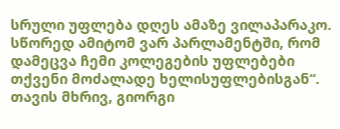სრული უფლება დღეს ამაზე ვილაპარაკო. სწორედ ამიტომ ვარ პარლამენტში, რომ დამეცვა ჩემი კოლეგების უფლებები თქვენი მოძალადე ხელისუფლებისგან“.
თავის მხრივ, გიორგი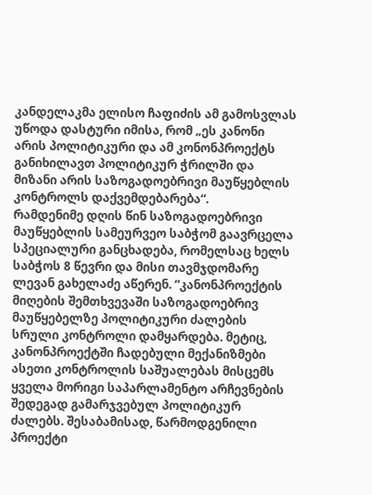კანდელაკმა ელისო ჩაფიძის ამ გამოსვლას უწოდა დასტური იმისა, რომ „ეს კანონი არის პოლიტიკური და ამ კონონპროექტს განიხილავთ პოლიტიკურ ჭრილში და მიზანი არის საზოგადოებრივი მაუწყებლის კონტროლს დაქვემდებარება“.
რამდენიმე დღის წინ საზოგადოებრივი მაუწყებლის სამეურვეო საბჭომ გაავრცელა სპეციალური განცხადება, რომელსაც ხელს საბჭოს 8 წევრი და მისი თავმჯდომარე ლევან გახელაძე აწერენ. “კანონპროექტის მიღების შემთხვევაში საზოგადოებრივ მაუწყებელზე პოლიტიკური ძალების სრული კონტროლი დამყარდება. მეტიც, კანონპროექტში ჩადებული მექანიზმები ასეთი კონტროლის საშუალებას მისცემს ყველა მორიგი საპარლამენტო არჩევნების შედეგად გამარჯვებულ პოლიტიკურ ძალებს. შესაბამისად, წარმოდგენილი პროექტი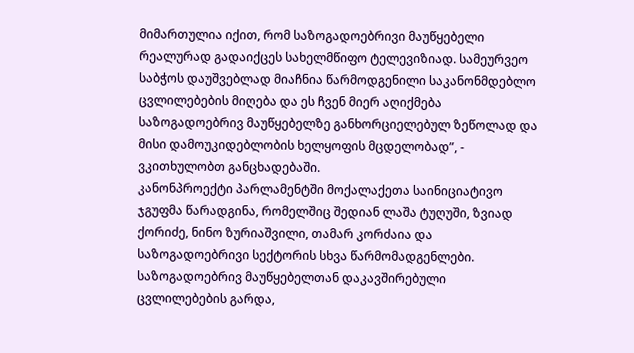მიმართულია იქით, რომ საზოგადოებრივი მაუწყებელი რეალურად გადაიქცეს სახელმწიფო ტელევიზიად. სამეურვეო საბჭოს დაუშვებლად მიაჩნია წარმოდგენილი საკანონმდებლო ცვლილებების მიღება და ეს ჩვენ მიერ აღიქმება საზოგადოებრივ მაუწყებელზე განხორციელებულ ზეწოლად და მისი დამოუკიდებლობის ხელყოფის მცდელობად”, - ვკითხულობთ განცხადებაში.
კანონპროექტი პარლამენტში მოქალაქეთა საინიციატივო ჯგუფმა წარადგინა, რომელშიც შედიან ლაშა ტუღუში, ზვიად ქორიძე, ნინო ზურიაშვილი, თამარ კორძაია და საზოგადოებრივი სექტორის სხვა წარმომადგენლები. საზოგადოებრივ მაუწყებელთან დაკავშირებული ცვლილებების გარდა,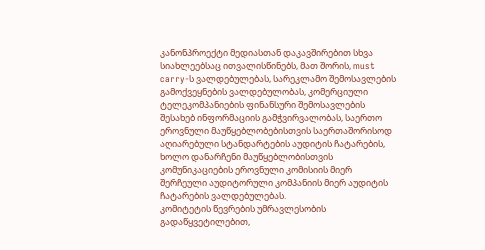კანონპროექტი მედიასთან დაკავშირებით სხვა სიახლეებსაც ითვალისწინებს, მათ შორის, must carry-ს ვალდებულებას, სარეკლამო შემოსავლების გამოქვეყნების ვალდებულობას, კომერციული ტელეკომპანიების ფინანსური შემოსავლების შესახებ ინფორმაციის გამჭვირვალობას, საერთო ეროვნული მაუწყებლობებისთვის საერთაშორისოდ აღიარებული სტანდარტების აუდიტის ჩატარების, ხოლო დანარჩენი მაუწყებლობისთვის კომუნიკაციების ეროვნული კომისიის მიერ შერჩეული აუდიტორული კომპანიის მიერ აუდიტის ჩატარების ვალდებულებას.
კომიტეტის წევრების უმრავლესობის გადაწყვეტილებით,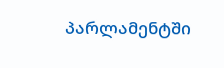პარლამენტში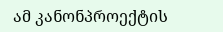ამ კანონპროექტის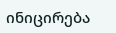ინიცირება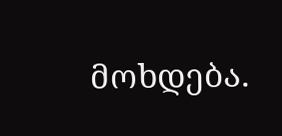მოხდება.